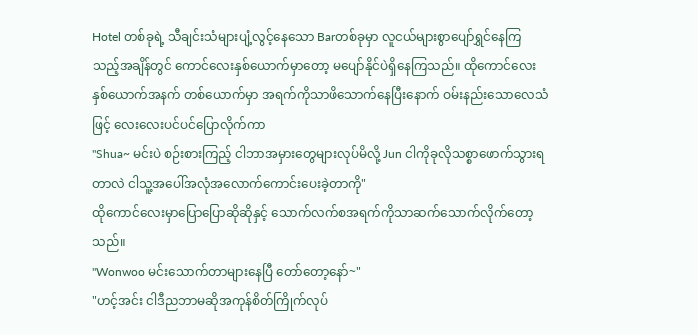Hotel တစ်ခုရဲ့ သီချင်းသံများပျံ့လွင့်နေသော Barတစ်ခုမှာ လူငယ်များစွာပျော်ရွှင်နေကြသည့်အချိန်တွင် ကောင်လေးနှစ်ယောက်မှာတော့ မပျော်နိုင်ပဲရှိနေကြသည်။ ထိုကောင်လေးနှစ်ယောက်အနက် တစ်ယောက်မှာ အရက်ကိုသာဖိသောက်နေပြီးနောက် ဝမ်းနည်းသောလေသံဖြင့် လေးလေးပင်ပင်ပြောလိုက်ကာ
"Shua~ မင်းပဲ စဉ်းစားကြည့် ငါဘာအမှားတွေများလုပ်မိလို့ Jun ငါကိုခုလိုသစ္စာဖောက်သွားရတာလဲ ငါသူ့အပေါ်အလုံအလောက်ကောင်းပေးခဲ့တာကို"
ထိုကောင်လေးမှာပြောပြောဆိုဆိုနှင့် သောက်လက်စအရက်ကိုသာဆက်သောက်လိုက်တော့သည်။
"Wonwoo မင်းသောက်တာများနေပြီ တော်တော့နော်~"
"ဟင့်အင်း ငါဒီညဘာမဆိုအကုန်စိတ်ကြိုက်လုပ်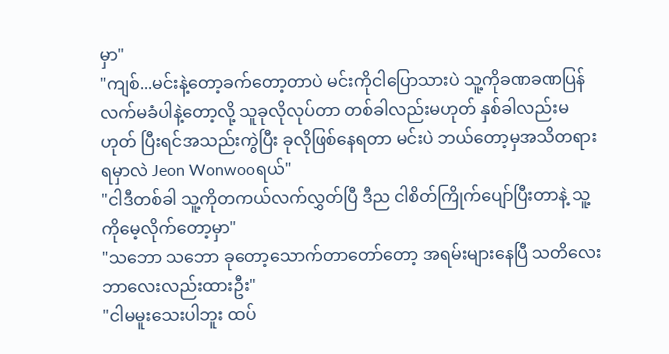မှာ"
"ကျစ်...မင်းနဲ့တော့ခက်တော့တာပဲ မင်းကိုငါပြောသားပဲ သူ့ကိုခဏခဏပြန်လက်မခံပါနဲ့တော့လို့ သူခုလိုလုပ်တာ တစ်ခါလည်းမဟုတ် နှစ်ခါလည်းမဟုတ် ပြီးရင်အသည်းကွဲပြီး ခုလိုဖြစ်နေရတာ မင်းပဲ ဘယ်တော့မှအသိတရားရမှာလဲ Jeon Wonwooရယ်"
"ငါဒီတစ်ခါ သူ့ကိုတကယ်လက်လွှတ်ပြီ ဒီည ငါစိတ်ကြိုက်ပျော်ပြီးတာနဲ့ သူ့ကိုမေ့လိုက်တော့မှာ"
"သဘော သဘော ခုတော့သောက်တာတော်တော့ အရမ်းများနေပြီ သတိလေးဘာလေးလည်းထားဦး"
"ငါမမူးသေးပါဘူး ထပ်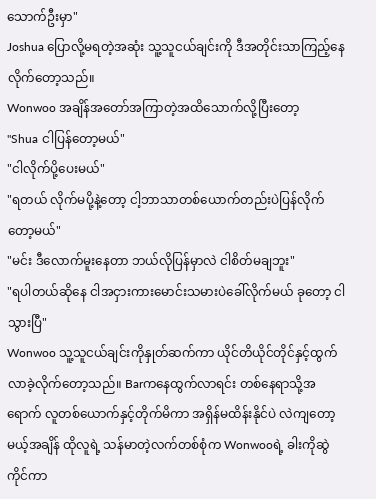သောက်ဦးမှာ"
Joshua ပြောလို့မရတဲ့အဆုံး သူ့သူငယ်ချင်းကို ဒီအတိုင်းသာကြည့်နေလိုက်တော့သည်။
Wonwoo အချိန်အတော်အကြာတဲ့အထိသောက်လို့ပြီးတော့
"Shua ငါပြန်တော့မယ်"
"ငါလိုက်ပို့ပေးမယ်"
"ရတယ် လိုက်မပို့နဲ့တော့ ငါ့ဘာသာတစ်ယောက်တည်းပဲပြန်လိုက်တော့မယ်"
"မင်း ဒီလောက်မူးနေတာ ဘယ်လိုပြန်မှာလဲ ငါစိတ်မချဘူး"
"ရပါတယ်ဆိုနေ ငါအငှားကားမောင်းသမားပဲခေါ်လိုက်မယ် ခုတော့ ငါသွားပြီ"
Wonwoo သူ့သူငယ်ချင်းကိုနှုတ်ဆက်ကာ ယိုင်တိယိုင်တိုင်နှင့်ထွက်လာခဲ့လိုက်တော့သည်။ Barကနေထွက်လာရင်း တစ်နေရာသို့အရောက် လူတစ်ယောက်နှင့်တိုက်မိကာ အရှိန်မထိန်းနိုင်ပဲ လဲကျတော့မယ့်အချိန် ထိုလူရဲ့ သန်မာတဲ့လက်တစ်စုံက Wonwooရဲ့ ခါးကိုဆွဲကိုင်ကာ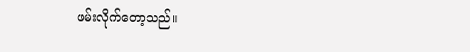ဖမ်းလိုက်တော့သည်။